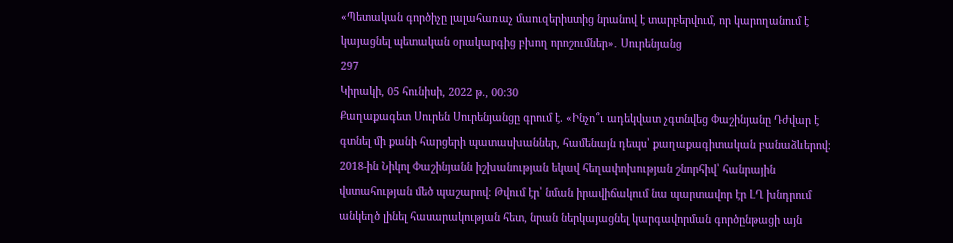«Պետական գործիչը լալահառաչ մաուզերիստից նրանով է տարբերվում, որ կարողանում է կայացնել պետական օրակարգից բխող որոշումներ»․ Սուրենյանց
297
Կիրակի, 05 հունիսի, 2022 թ., 00:30
Քաղաքագետ Սուրեն Սուրենյանցը գրում է. «Ինչո՞ւ ադեկվատ չգտնվեց Փաշինյանը Դժվար է գտնել մի քանի հարցերի պատասխաններ, համենայն դեպս՝ քաղաքագիտական բանաձևերով։ 2018-ին Նիկոլ Փաշինյանն իշխանության եկավ հեղափոխության շնորհիվ՝ հանրային վստահության մեծ պաշարով։ Թվում էր՝ նման իրավիճակում նա պարտավոր էր ԼՂ խնդրում անկեղծ լինել հասարակության հետ, նրան ներկայացնել կարգավորման գործընթացի այն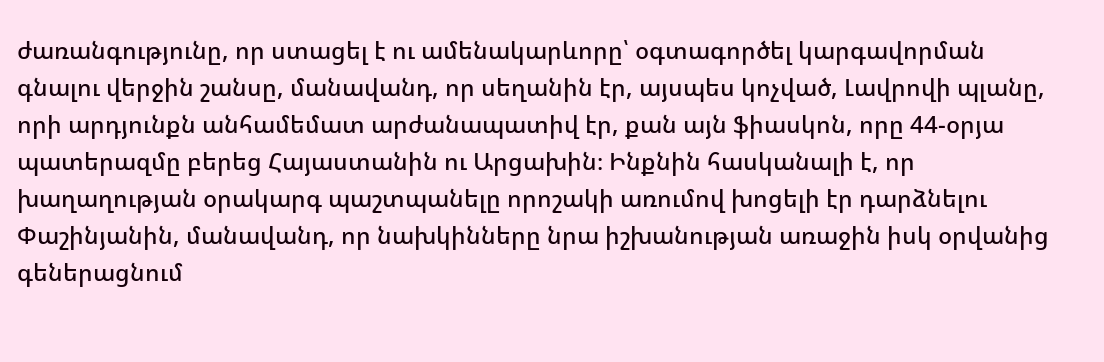ժառանգությունը, որ ստացել է ու ամենակարևորը՝ օգտագործել կարգավորման գնալու վերջին շանսը, մանավանդ, որ սեղանին էր, այսպես կոչված, Լավրովի պլանը, որի արդյունքն անհամեմատ արժանապատիվ էր, քան այն ֆիասկոն, որը 44-օրյա պատերազմը բերեց Հայաստանին ու Արցախին։ Ինքնին հասկանալի է, որ խաղաղության օրակարգ պաշտպանելը որոշակի առումով խոցելի էր դարձնելու Փաշինյանին, մանավանդ, որ նախկինները նրա իշխանության առաջին իսկ օրվանից գեներացնում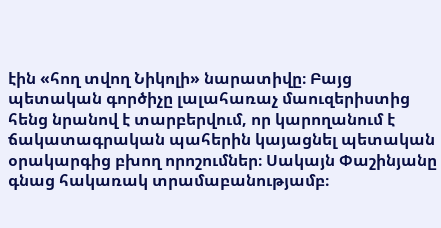էին «հող տվող Նիկոլի» նարատիվը։ Բայց պետական գործիչը լալահառաչ մաուզերիստից հենց նրանով է տարբերվում, որ կարողանում է ճակատագրական պահերին կայացնել պետական օրակարգից բխող որոշումներ։ Սակայն Փաշինյանը գնաց հակառակ տրամաբանությամբ։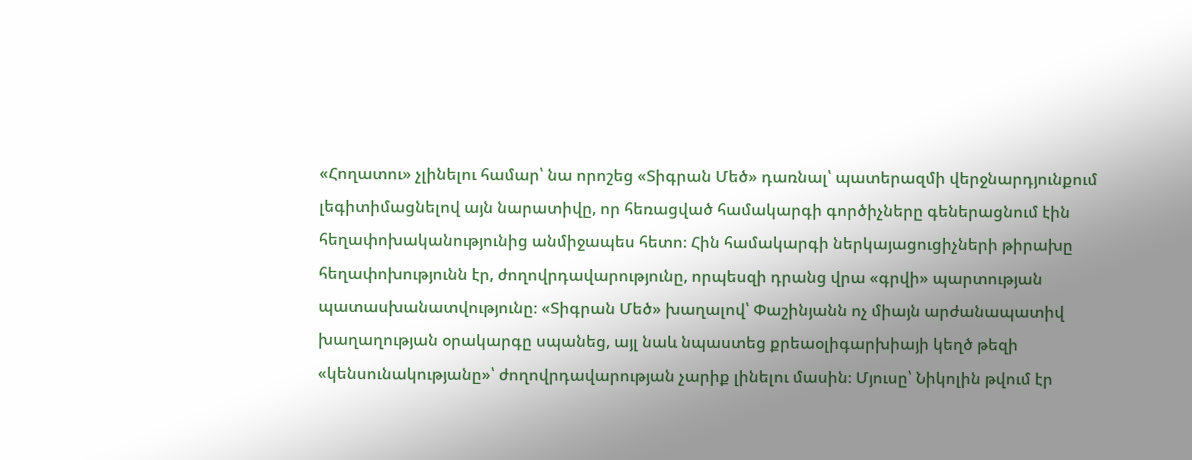«Հողատու» չլինելու համար՝ նա որոշեց «Տիգրան Մեծ» դառնալ՝ պատերազմի վերջնարդյունքում լեգիտիմացնելով այն նարատիվը, որ հեռացված համակարգի գործիչները գեներացնում էին հեղափոխականությունից անմիջապես հետո։ Հին համակարգի ներկայացուցիչների թիրախը հեղափոխությունն էր, ժողովրդավարությունը, որպեսզի դրանց վրա «գրվի» պարտության պատասխանատվությունը։ «Տիգրան Մեծ» խաղալով՝ Փաշինյանն ոչ միայն արժանապատիվ խաղաղության օրակարգը սպանեց, այլ նաև նպաստեց քրեաօլիգարխիայի կեղծ թեզի «կենսունակությանը»՝ ժողովրդավարության չարիք լինելու մասին։ Մյուսը՝ Նիկոլին թվում էր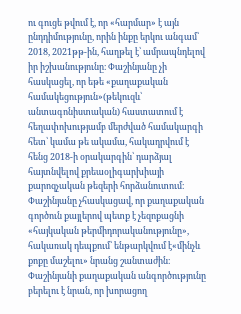ու գուցե թվում է, որ «հարմար» է այն ընդդիմությունը, որին ինքը երկու անգամ՝ 2018, 2021թթ-ին, հաղթել է՝ ամրապնդելով իր իշխանությունը։ Փաշինյանը չի հասկացել, որ եթե «քաղաքական համակեցություն»(թեկուզև՝ անտագոնիստական) հաստատում է հեղափոխությամբ մերժված համակարգի հետ՝ կամա թե ակամա, հակադրվում է հենց 2018-ի օրակարգին՝ դարձյալ հայտնվելով քրեաօլիգարխիայի քարոզչական թեզերի հորձանուտում։ Փաշինյանը չհասկացավ, որ քաղաքական գործուն քայլերով պետք է չեզոքացնի «հայկական թերմիդորականությունը», հակառակ դեպքում՝ ենթարկվում է«մինչև քոքը մաշելու» նրանց շանտաժին։ Փաշինյանի քաղաքական անգործությունը բերելու է նրան, որ խորացող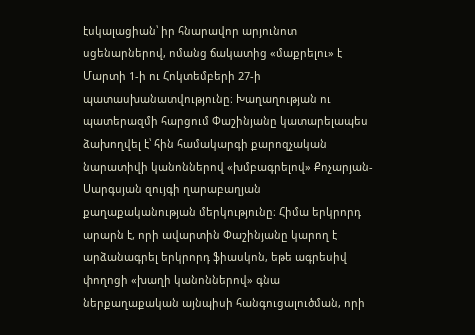էսկալացիան՝ իր հնարավոր արյունոտ սցենարներով, ոմանց ճակատից «մաքրելու» է Մարտի 1-ի ու Հոկտեմբերի 27-ի պատասխանատվությունը։ Խաղաղության ու պատերազմի հարցում Փաշինյանը կատարելապես ձախողվել է՝ հին համակարգի քարոզչական նարատիվի կանոններով «խմբագրելով» Քոչարյան- Սարգսյան զույգի ղարաբաղյան քաղաքականության մերկությունը։ Հիմա երկրորդ արարն է, որի ավարտին Փաշինյանը կարող է արձանագրել երկրորդ ֆիասկոն, եթե ագրեսիվ փողոցի «խաղի կանոններով» գնա ներքաղաքական այնպիսի հանգուցալուծման, որի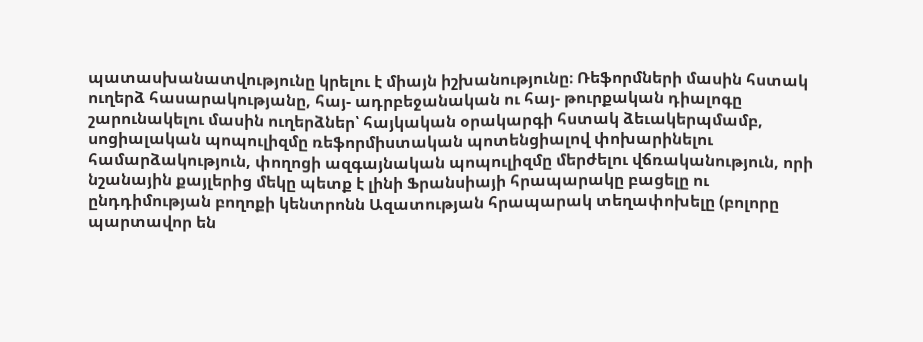պատասխանատվությունը կրելու է միայն իշխանությունը։ Ռեֆորմների մասին հստակ ուղերձ հասարակությանը, հայ- ադրբեջանական ու հայ- թուրքական դիալոգը շարունակելու մասին ուղերձներ՝ հայկական օրակարգի հստակ ձեւակերպմամբ, սոցիալական պոպուլիզմը ռեֆորմիստական պոտենցիալով փոխարինելու համարձակություն, փողոցի ազգայնական պոպուլիզմը մերժելու վճռականություն, որի նշանային քայլերից մեկը պետք է լինի Ֆրանսիայի հրապարակը բացելը ու ընդդիմության բողոքի կենտրոնն Ազատության հրապարակ տեղափոխելը (բոլորը պարտավոր են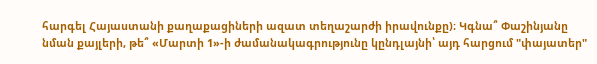հարգել Հայաստանի քաղաքացիների ազատ տեղաշարժի իրավունքը)։ Կգնա՞ Փաշինյանը նման քայլերի, թե՞ «Մարտի 1»-ի ժամանակագրությունը կընդլայնի՝ այդ հարցում "փայատեր"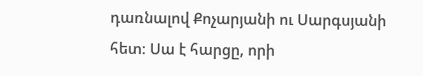դառնալով Քոչարյանի ու Սարգսյանի հետ։ Սա է հարցը, որի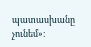պատասխանը չունեմ»։